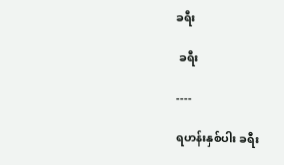ခရီး

 ခရီး

----

ရဟန်းနှစ်ပါး ခရီး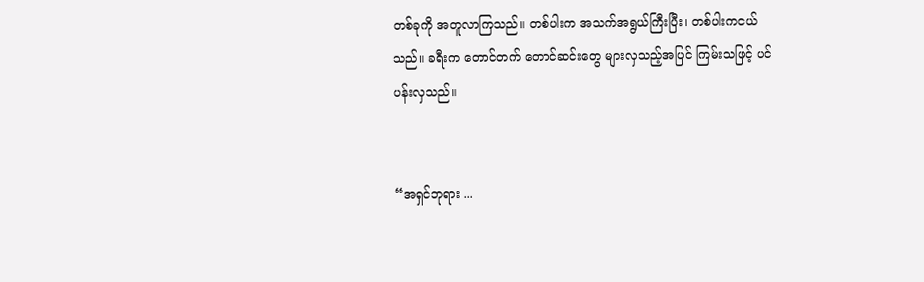တစ်ခုကို အတူလာကြသည်။ တစ်ပါးက အသက်အရွယ်ကြီးပြီး၊ တစ်ပါးကငယ်သည်။ ခရီးက တောင်တက် တောင်ဆင်းတွေ များလှသည့်အပြင် ကြမ်းသဖြင့် ပင်ပန်းလှသည်။


“အရှင်ဘုရား ...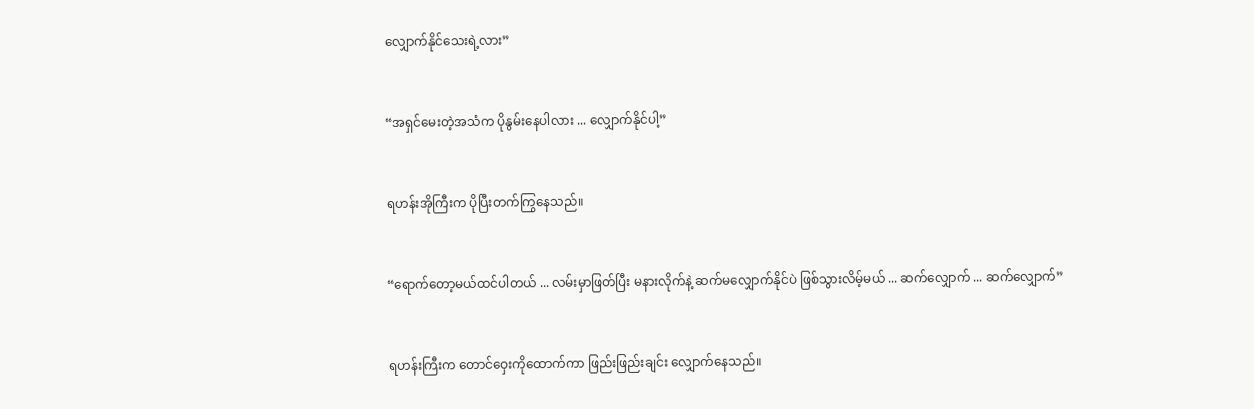လျှောက်နိုင်သေးရဲ့လား”


“အရှင်မေးတဲ့အသံက ပိုနွမ်းနေပါလား ... လျှောက်နိုင်ပါ့”


ရဟန်းအိုကြီးက ပိုပြီးတက်ကြွနေသည်။


“ရောက်တော့မယ်ထင်ပါတယ် ... လမ်းမှာဖြတ်ပြီး မနားလိုက်နဲ့ ဆက်မလျှောက်နိုင်ပဲ ဖြစ်သွားလိမ့်မယ် ... ဆက်လျှောက် ... ဆက်လျှောက်”


ရဟန်းကြီးက တောင်ဝှေးကိုထောက်ကာ ဖြည်းဖြည်းချင်း လျှောက်နေသည်။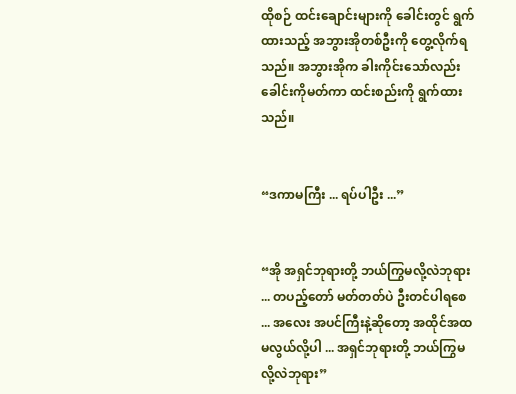ထိုစဉ် ထင်းချောင်းများကို ခေါင်းတွင် ရွက်ထားသည့် အဘွားအိုတစ်ဦးကို တွေ့လိုက်ရသည်။ အဘွားအိုက ခါးကိုင်းသော်လည်း ခေါင်းကိုမတ်ကာ ထင်းစည်းကို ရွက်ထားသည်။


“ဒကာမကြီး ... ရပ်ပါဦး ...”


“အို အရှင်ဘုရားတို့ ဘယ်ကြွမလို့လဲဘုရား ... တပည့်တော် မတ်တတ်ပဲ ဦးတင်ပါရစေ ... အလေး အပင်ကြီးနဲ့ဆိုတော့ အထိုင်အထ မလွယ်လို့ပါ ... အရှင်ဘုရားတို့ ဘယ်ကြွမလို့လဲဘုရား”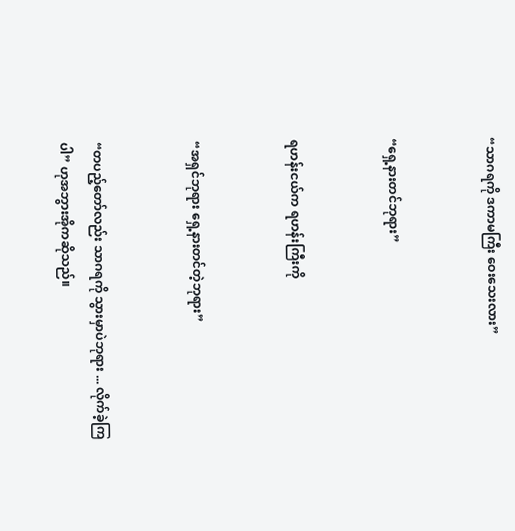“သာဂရကို ဒကာမကြီး ဝေးသေးလား”


“ရှေ့နားတင်ဘုရား”


ရဟန်းငယ်က ရဟန်းကြီးကို


“အရှင်ဘုရား ရှေ့နားတင်တဲ့ဘုရား”


“တပည့်တော်လည်း သာဂရကို သွားမှာပဲဘုရား ... လိုက်ခဲ့ကြပါ” ဟုအဘွားအိုကဆိုသည်။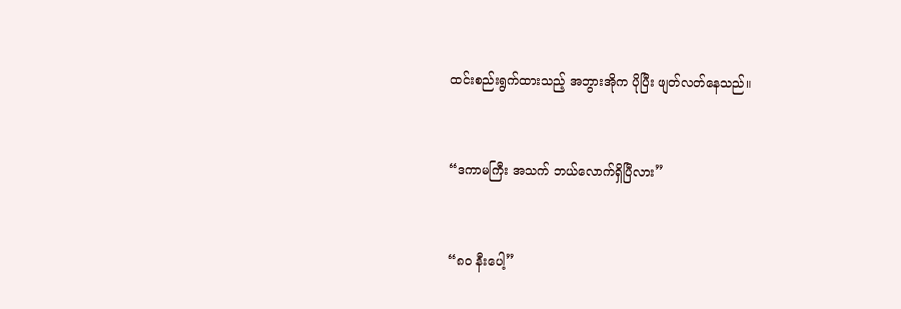ထင်းစည်းရွက်ထားသည့် အဘွားအိုက ပိုပြီး ဖျတ်လတ်နေသည်။


“ဒကာမကြီး အသက် ဘယ်လောက်ရှိပြီလား”


“၈၀ နီးပေါ့”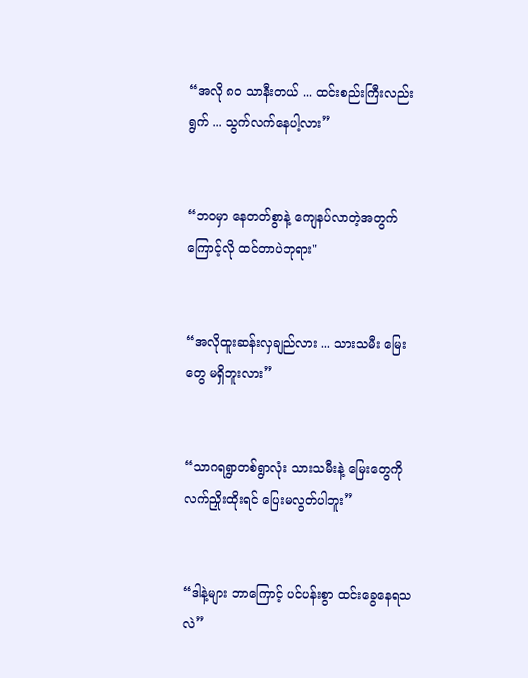“အလို ၈၀ သာနီးတယ် ... ထင်းစည်းကြီးလည်းရွက် ... သွက်လက်နေပါ့လား”


“ဘဝမှာ နေတတ်စွာနဲ့ ကျေနပ်လာတဲ့အတွက်ကြောင့်လို ထင်တာပဲဘုရား"


“အလိုထူးဆန်းလှချည်လား ... သားသမီး မြေးတွေ မရှိဘူးလား”


“သာဂရရွာတစ်ရွာလုံး သားသမီးနဲ့ မြေးတွေကို လက်ညှိုးထိုးရင် ပြေးမလွတ်ပါဘူး”


“ဒါနဲ့များ ဘာကြောင့် ပင်ပန်းစွာ ထင်းခွေနေရသလဲ”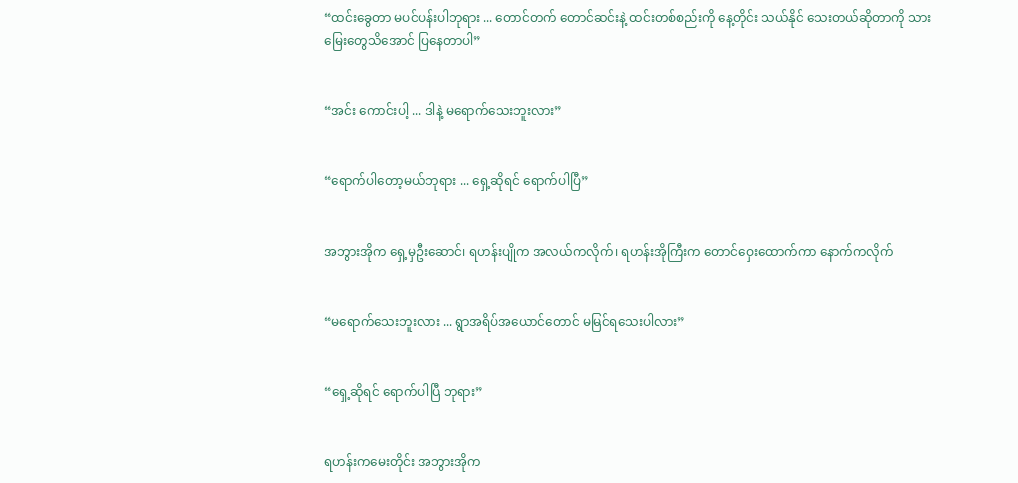“ထင်းခွေတာ မပင်ပန်းပါဘုရား ... တောင်တက် တောင်ဆင်းနဲ့ ထင်းတစ်စည်းကို နေ့တိုင်း သယ်နိုင် သေးတယ်ဆိုတာကို သားမြေးတွေသိအောင် ပြနေတာပါ”


“အင်း ကောင်းပါ့ ... ဒါနဲ့ မရောက်သေးဘူးလား”


“ရောက်ပါတော့မယ်ဘုရား ... ရှေ့ဆိုရင် ရောက်ပါပြီ”


အဘွားအိုက ရှေ့မှဦးဆောင်၊ ရဟန်းပျိုက အလယ်ကလိုက်၊ ရဟန်းအိုကြီးက တောင်ဝှေးထောက်ကာ နောက်ကလိုက်


“မရောက်သေးဘူးလား ... ရွာအရိပ်အယောင်တောင် မမြင်ရသေးပါလား”


“ရှေ့ဆိုရင် ရောက်ပါပြီ ဘုရား”


ရဟန်းကမေးတိုင်း အဘွားအိုက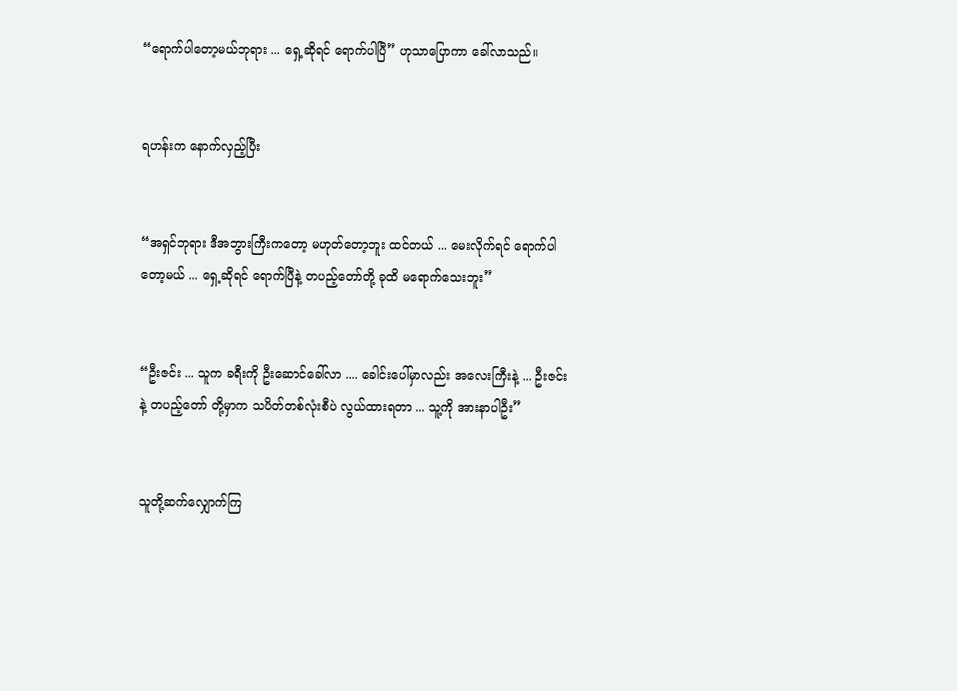“ရောက်ပါတော့မယ်ဘုရား ... ရှေ့ဆိုရင် ရောက်ပါပြီ” ဟုသာပြောကာ ခေါ်လာသည်။


ရဟန်းက နောက်လှည့်ပြီး


“အရှင်ဘုရား ဒီအဘွားကြီးကတော့ မဟုတ်တော့ဘူး ထင်တယ် ... မေးလိုက်ရင် ရောက်ပါတော့မယ် ... ရှေ့ဆိုရင် ရောက်ပြီနဲ့ တပည့်တော်တို့ ခုထိ မရောက်သေးဘူး”


“ဦးဇင်း ... သူက ခရီးကို ဦးဆောင်ခေါ်လာ .... ခေါင်းပေါ်မှာလည်း အလေးကြီးနဲ့ ... ဦးဇင်းနဲ့ တပည့်တော် တို့မှာက သပိတ်တစ်လုံးစီပဲ လွယ်ထားရတာ ... သူ့ကို အားနာပါဦး”


သူတို့ဆက်လျှောက်ကြ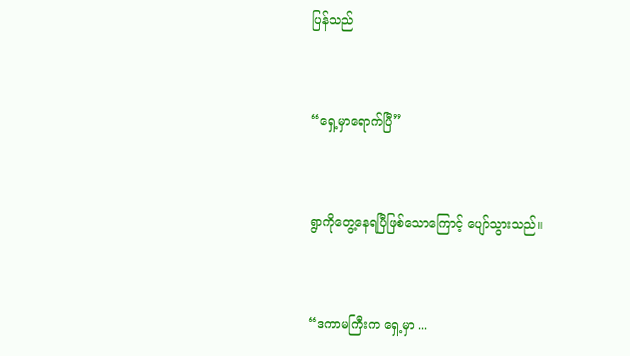ပြန်သည်


“ရှေ့မှာရောက်ပြီ”


ရွာကိုတွေ့နေရပြီဖြစ်သောကြောင့် ပျော်သွားသည်။


“ဒကာမကြီးက ရှေ့မှာ ...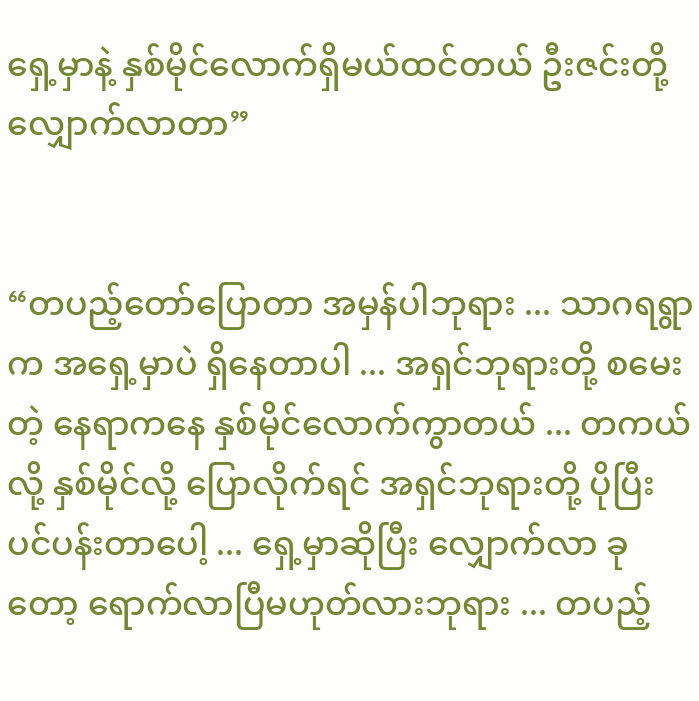ရှေ့မှာနဲ့ နှစ်မိုင်လောက်ရှိမယ်ထင်တယ် ဦးဇင်းတို့ လျှောက်လာတာ”


“တပည့်တော်ပြောတာ အမှန်ပါဘုရား ... သာဂရရွာက အရှေ့မှာပဲ ရှိနေတာပါ ... အရှင်ဘုရားတို့ စမေးတဲ့ နေရာကနေ နှစ်မိုင်လောက်ကွာတယ် ... တကယ်လို့ နှစ်မိုင်လို့ ပြောလိုက်ရင် အရှင်ဘုရားတို့ ပိုပြီး ပင်ပန်းတာပေါ့ ... ရှေ့မှာဆိုပြီး လျှောက်လာ ခုတော့ ရောက်လာပြီမဟုတ်လားဘုရား ... တပည့်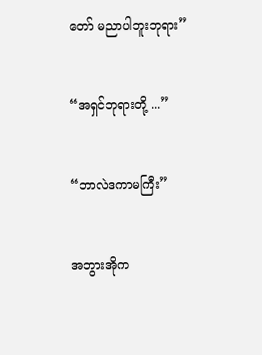တော် မညာပါဘူးဘုရား”


“အရှင်ဘုရားတို့ ...”


“ဘာလဲဒကာမကြီး”


အဘွားအိုက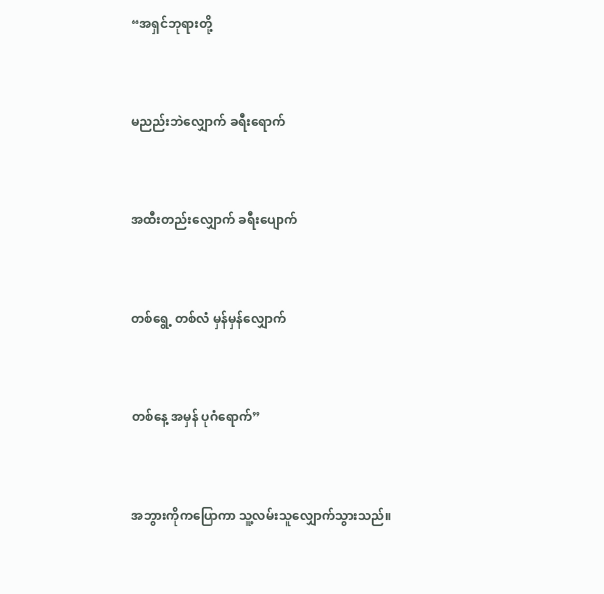“အရှင်ဘုရားတို့


မညည်းဘဲလျှောက် ခရီးရောက်


အထီးတည်းလျှောက် ခရီးပျောက်


တစ်ရွေ့ တစ်လံ မှန်မှန်လျှောက်


တစ်နေ့ အမှန် ပုဂံရောက်”


အဘွားကိုကပြောကာ သူ့လမ်းသူလျှောက်သွားသည်။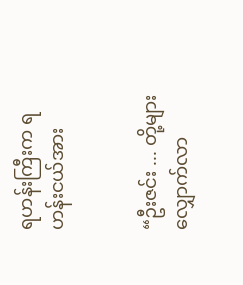ရဟန်းကြီးက ရဟန်းငယ်အား


“ဦးဇင်း ... တို့များ လျှောက်လာ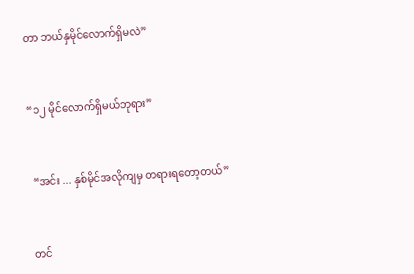တာ ဘယ်နှမိုင်လောက်ရှိမလဲ”


“၁၂ မိုင်လောက်ရှိမယ်ဘုရား”


 “အင်း ... နှစ်မိုင်အလိုကျမှ တရားရတော့တယ်”


တင်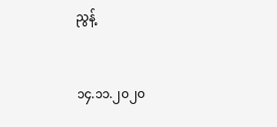ညွန့်


၁၄.၁၁.၂၀၂၀